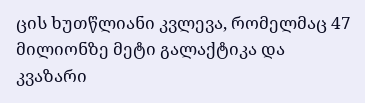ცის ხუთწლიანი კვლევა, რომელმაც 47 მილიონზე მეტი გალაქტიკა და კვაზარი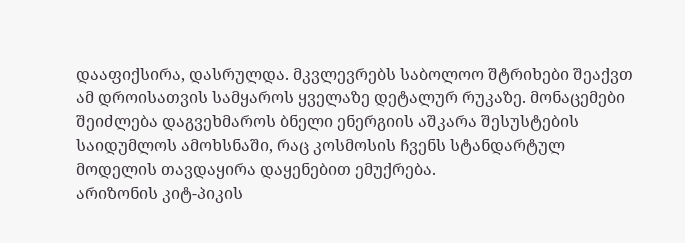დააფიქსირა, დასრულდა. მკვლევრებს საბოლოო შტრიხები შეაქვთ ამ დროისათვის სამყაროს ყველაზე დეტალურ რუკაზე. მონაცემები შეიძლება დაგვეხმაროს ბნელი ენერგიის აშკარა შესუსტების საიდუმლოს ამოხსნაში, რაც კოსმოსის ჩვენს სტანდარტულ მოდელის თავდაყირა დაყენებით ემუქრება.
არიზონის კიტ-პიკის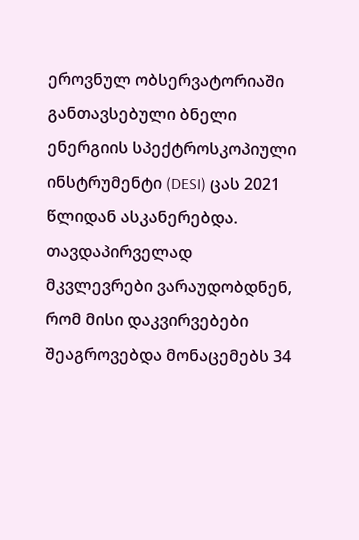ეროვნულ ობსერვატორიაში განთავსებული ბნელი ენერგიის სპექტროსკოპიული ინსტრუმენტი (DESI) ცას 2021 წლიდან ასკანერებდა. თავდაპირველად მკვლევრები ვარაუდობდნენ, რომ მისი დაკვირვებები შეაგროვებდა მონაცემებს 34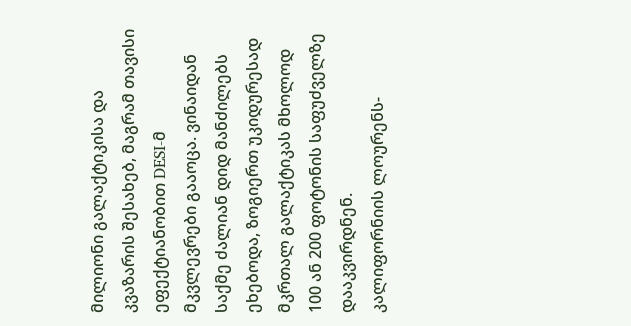მილიონი გალაქტიკისა და კვაზარის შესახებ, მაგრამ თავისი ეფექტიანობით DESI-მ მკვლევრები გააოცა. ვინაიდან საქმე ძალიან დიდ მანძილებს ეხებოდა, ზოგიერთ უკიდურესად მკრთალ გალაქტიკას მხოლოდ 100 ან 200 ფოტონის საფუძველზე დააკვირდნენ.
კალიფორნიის ლოურენს-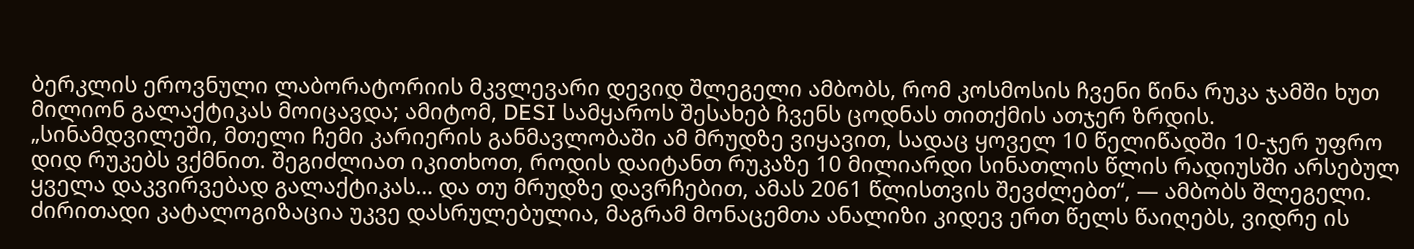ბერკლის ეროვნული ლაბორატორიის მკვლევარი დევიდ შლეგელი ამბობს, რომ კოსმოსის ჩვენი წინა რუკა ჯამში ხუთ მილიონ გალაქტიკას მოიცავდა; ამიტომ, DESI სამყაროს შესახებ ჩვენს ცოდნას თითქმის ათჯერ ზრდის.
„სინამდვილეში, მთელი ჩემი კარიერის განმავლობაში ამ მრუდზე ვიყავით, სადაც ყოველ 10 წელიწადში 10-ჯერ უფრო დიდ რუკებს ვქმნით. შეგიძლიათ იკითხოთ, როდის დაიტანთ რუკაზე 10 მილიარდი სინათლის წლის რადიუსში არსებულ ყველა დაკვირვებად გალაქტიკას… და თუ მრუდზე დავრჩებით, ამას 2061 წლისთვის შევძლებთ“, — ამბობს შლეგელი.
ძირითადი კატალოგიზაცია უკვე დასრულებულია, მაგრამ მონაცემთა ანალიზი კიდევ ერთ წელს წაიღებს, ვიდრე ის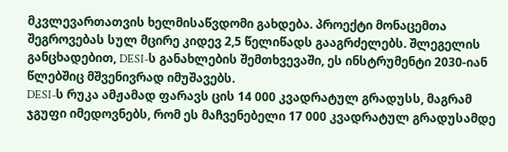მკვლევართათვის ხელმისაწვდომი გახდება. პროექტი მონაცემთა შეგროვებას სულ მცირე კიდევ 2,5 წელიწადს გააგრძელებს. შლეგელის განცხადებით, DESI-ს განახლების შემთხვევაში, ეს ინსტრუმენტი 2030-იან წლებშიც მშვენივრად იმუშავებს.
DESI-ს რუკა ამჟამად ფარავს ცის 14 000 კვადრატულ გრადუსს, მაგრამ ჯგუფი იმედოვნებს, რომ ეს მაჩვენებელი 17 000 კვადრატულ გრადუსამდე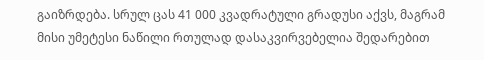გაიზრდება. სრულ ცას 41 000 კვადრატული გრადუსი აქვს, მაგრამ მისი უმეტესი ნაწილი რთულად დასაკვირვებელია შედარებით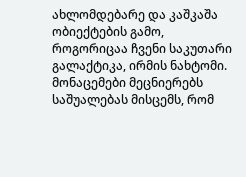ახლომდებარე და კაშკაშა ობიექტების გამო, როგორიცაა ჩვენი საკუთარი გალაქტიკა, ირმის ნახტომი.
მონაცემები მეცნიერებს საშუალებას მისცემს, რომ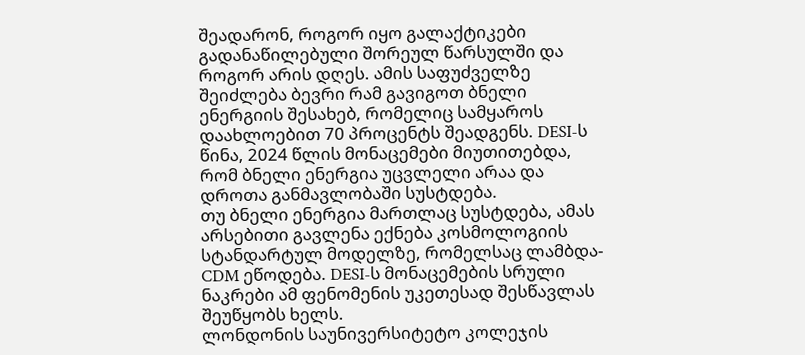შეადარონ, როგორ იყო გალაქტიკები გადანაწილებული შორეულ წარსულში და როგორ არის დღეს. ამის საფუძველზე შეიძლება ბევრი რამ გავიგოთ ბნელი ენერგიის შესახებ, რომელიც სამყაროს დაახლოებით 70 პროცენტს შეადგენს. DESI-ს წინა, 2024 წლის მონაცემები მიუთითებდა, რომ ბნელი ენერგია უცვლელი არაა და დროთა განმავლობაში სუსტდება.
თუ ბნელი ენერგია მართლაც სუსტდება, ამას არსებითი გავლენა ექნება კოსმოლოგიის სტანდარტულ მოდელზე, რომელსაც ლამბდა-CDM ეწოდება. DESI-ს მონაცემების სრული ნაკრები ამ ფენომენის უკეთესად შესწავლას შეუწყობს ხელს.
ლონდონის საუნივერსიტეტო კოლეჯის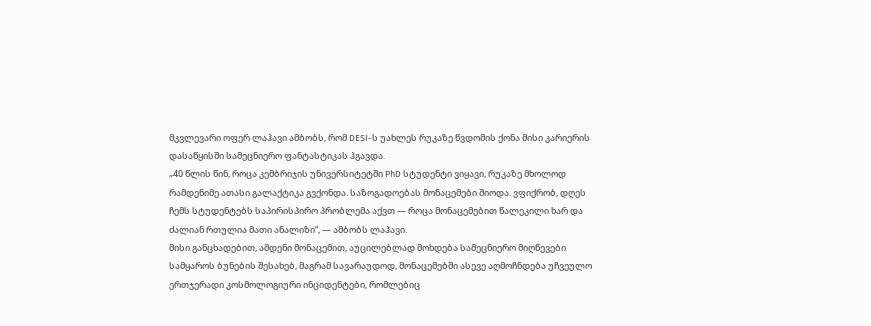მკვლევარი ოფერ ლაჰავი ამბობს, რომ DESI-ს უახლეს რუკაზე წვდომის ქონა მისი კარიერის დასაწყისში სამეცნიერო ფანტასტიკას ჰგავდა.
„40 წლის წინ, როცა კემბრიჯის უნივერსიტეტში PhD სტუდენტი ვიყავი, რუკაზე მხოლოდ რამდენიმე ათასი გალაქტიკა გვქონდა. საზოგადოებას მონაცემები შიოდა. ვფიქრობ, დღეს ჩემს სტუდენტებს საპირისპირო პრობლემა აქვთ — როცა მონაცემებით წალეკილი ხარ და ძალიან რთულია მათი ანალიზი“, — ამბობს ლაჰავი.
მისი განცხადებით, ამდენი მონაცემით, აუცილებლად მოხდება სამეცნიერო მიღწევები სამყაროს ბუნების შესახებ, მაგრამ სავარაუდოდ, მონაცემებში ასევე აღმოჩნდება უჩვეულო ერთჯერადი კოსმოლოგიური ინციდენტები, რომლებიც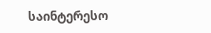საინტერესო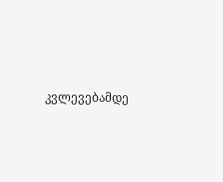კვლევებამდე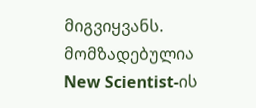მიგვიყვანს.
მომზადებულია New Scientist-ის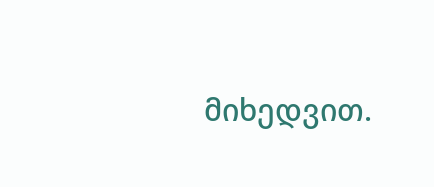მიხედვით.